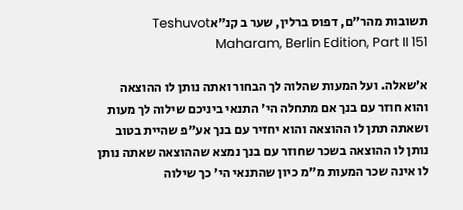תשובות מהר"ם, דפוס ברלין, שער ב קנ״אTeshuvot Maharam, Berlin Edition, Part II 151

א׳שאלה. ועל המעות שהלוה לך הבחור ואתה נותן לו ההוצאה והוא חוזר עם בנך אם מתחלה הי' התנאי ביניכם שילוה לך מעות ושאתה תתן לו ההוצאה והוא יחזיר עם בנך אע"פ שהיית בטוב נותן לו ההוצאה בשכר שחוזר עם בנך נמצא שההוצאה שאתה נותן לו אינה שכר המעות מ"מ כיון שהתנאי הי' כך שילוה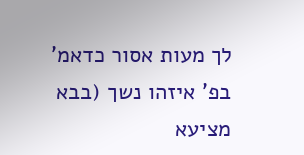לך מעות אסור כדאמ' בפ' איזהו נשך (בבא מציעא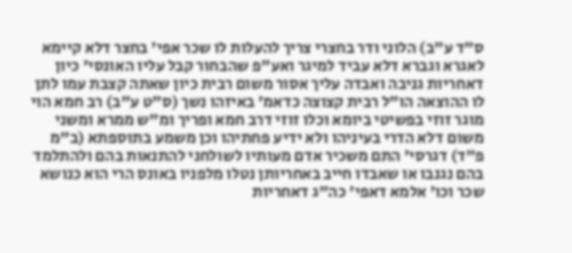ס"ד ע"ב) הלוני ודר בחצרי צריך להעלות לו שכר אפי' בחצר דלא קיימא לאגרא וגברא דלא עביד למיגר ואע"פ שהבחור קבל עליו האונסי' כיון דאחריות גניבה ואבדה עליך אסור משום רבית כיון שאתה קצבת עמו לתן לו ההוצאה הו"ל רבית קצוצה כדאמ' באיזהו נשך (ס"ט ע"ב) רב חמא הוי מוגר זוזי בפשיטי ביומא וכלו זוזי דרב חמא ופריך ומ"ש ממרא ומשני משום דלא הדרי בעיניהו ולא ידיע פחתיהו וכן משמע בתוספתא (ב"מ פ"ד) דגרסי' התם משכיר אדם מעותיו לשולחני להתנאות בהם ולהתלמד בהם נגנבו או שאבדו חייב באחריותן נטלו מלפניו באונס הרי הוא כנושא שכר וכו' אלמא דאפי' כה"ג דאחריות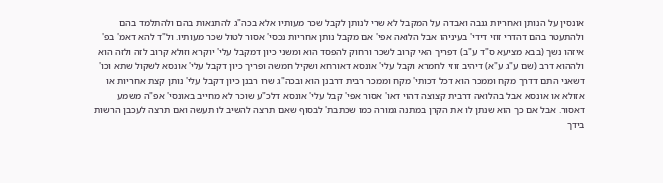אונסין על הנותן ואחריות גנבה ואבדה על המקבל לא שרי לנותן לקבל שכר מעותיו אלא בכה"ג להתנאות בהם ולהתלמד בהם ולהתעטר בהם דהדרי זוזי דידי' בעיניהו אבל הלואה אפי' אם מקבל נותן אחריות נכסי' אסור לטול שכר מעותיו. ול"ד להא דאמ' בפ' איזהו נשך (בבא מציעא ס"ד ע"ב) דפריך האי קרוב לשכר ורחוק להפסד הוא ומשני כיון דמקבל עלי' יוקרא וזולא קרוב לזה ולזה הוא ולההוא דרב (שם ע"ג ע"א) דיהיב זוזי לחמרא וקבל עלי' אונסא דאורחא ושקיל חמשה ופריך כיון דקבל עלי' אונסא לשקול שתא וכו' דשאני התם דדרך מקח וממכר הוא דכל דכותי' מקח וממכר רבית דרבנן הוא ובכה"ג שרו רבנן כיון דקבל עלי' נותן קצת אחריות או אזולא או אונסא אבל בהלואה דרבית קצוצה דהוי דאו' אסור אפי' קבל עלי' אונסא דלכ"ע שוכר לא מחייב באונסי' אפ"ה משמע דאסור. אבל אם כך הוא שנתן לו את הקרן במתנה גמורה כמו שכתבת' לבסוף שאם תרצה להשיב לו תעשה ואם תרצה לעכבן הרשות בידך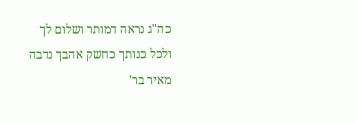כה"ג נראה דמותר ושלום לך ולכל כנותך כחשק אהבך נדבה מאיר בר'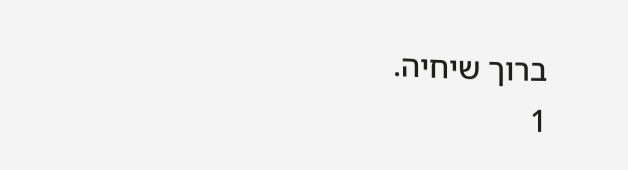ברוך שיחיה.
1